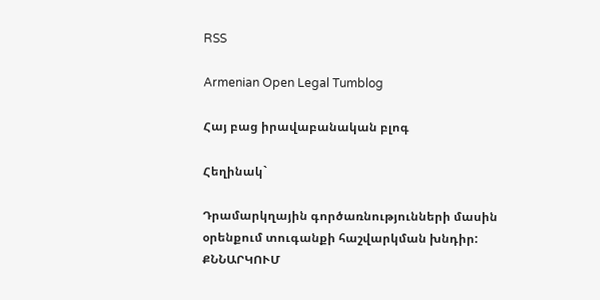RSS

Armenian Open Legal Tumblog

Հայ բաց իրավաբանական բլոգ

Հեղինակ`

Դրամարկղային գործառնությունների մասին օրենքում տուգանքի հաշվարկման խնդիր: ՔՆՆԱՐԿՈՒՄ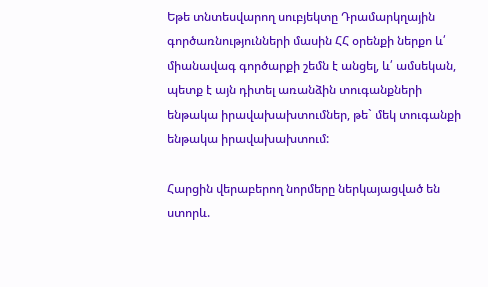Եթե տնտեսվարող սուբյեկտը Դրամարկղային գործառնությունների մասին ՀՀ օրենքի ներքո և՛ միանավագ գործարքի շեմն է անցել, և՛ ամսեկան, պետք է այն դիտել առանձին տուգանքների ենթակա իրավախախտումներ, թե` մեկ տուգանքի ենթակա իրավախախտում:

Հարցին վերաբերող նորմերը ներկայացված են ստորև.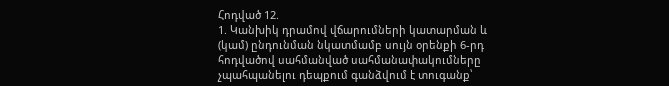Հոդված 12.
1. Կանխիկ դրամով վճարումների կատարման և (կամ) ընդունման նկատմամբ սույն օրենքի 6-րդ հոդվածով սահմանված սահմանափակումները չպահպանելու դեպքում գանձվում է տուգանք՝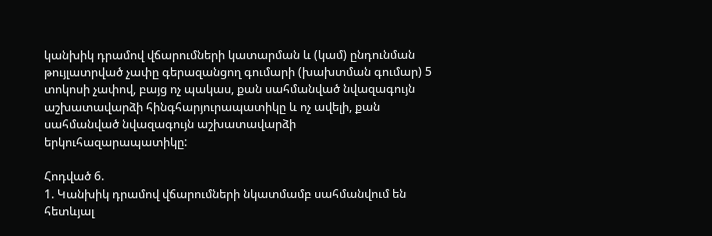կանխիկ դրամով վճարումների կատարման և (կամ) ընդունման թույլատրված չափը գերազանցող գումարի (խախտման գումար) 5 տոկոսի չափով, բայց ոչ պակաս, քան սահմանված նվազագույն աշխատավարձի հինգհարյուրապատիկը և ոչ ավելի, քան սահմանված նվազագույն աշխատավարձի երկուհազարապատիկը:

Հոդված 6.
1. Կանխիկ դրամով վճարումների նկատմամբ սահմանվում են հետևյալ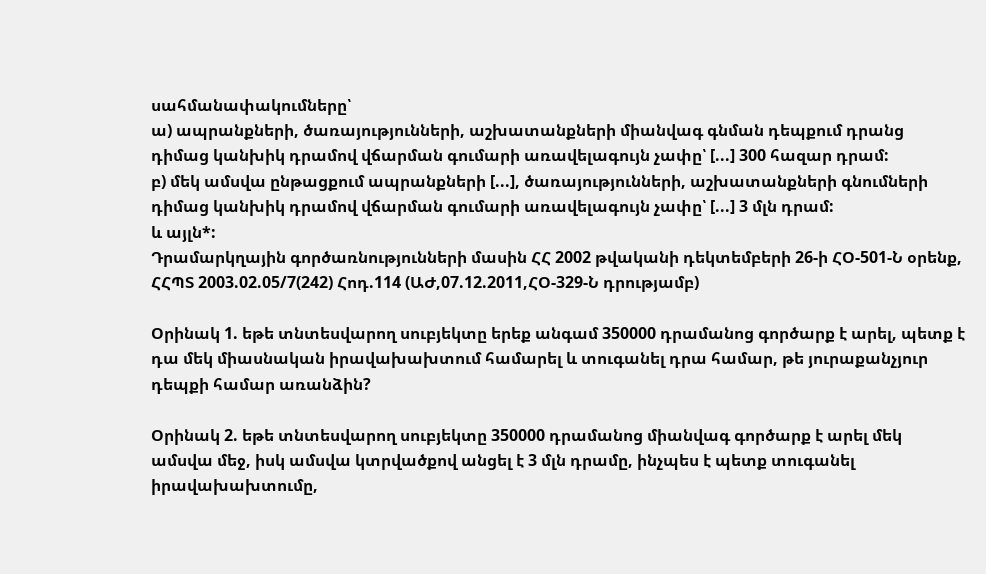սահմանափակումները՝
ա) ապրանքների, ծառայությունների, աշխատանքների միանվագ գնման դեպքում դրանց դիմաց կանխիկ դրամով վճարման գումարի առավելագույն չափը՝ [...] 300 հազար դրամ:
բ) մեկ ամսվա ընթացքում ապրանքների [...], ծառայությունների, աշխատանքների գնումների դիմաց կանխիկ դրամով վճարման գումարի առավելագույն չափը՝ [...] 3 մլն դրամ:
և այլն*:
Դրամարկղային գործառնությունների մասին ՀՀ 2002 թվականի դեկտեմբերի 26-ի ՀՕ-501-Ն օրենք, ՀՀՊՏ 2003.02.05/7(242) Հոդ.114 (ԱԺ,07.12.2011,ՀՕ-329-Ն դրությամբ)

Օրինակ 1. եթե տնտեսվարող սուբյեկտը երեք անգամ 350000 դրամանոց գործարք է արել, պետք է դա մեկ միասնական իրավախախտում համարել և տուգանել դրա համար, թե յուրաքանչյուր դեպքի համար առանձին?

Օրինակ 2. եթե տնտեսվարող սուբյեկտը 350000 դրամանոց միանվագ գործարք է արել մեկ ամսվա մեջ, իսկ ամսվա կտրվածքով անցել է 3 մլն դրամը, ինչպես է պետք տուգանել իրավախախտումը,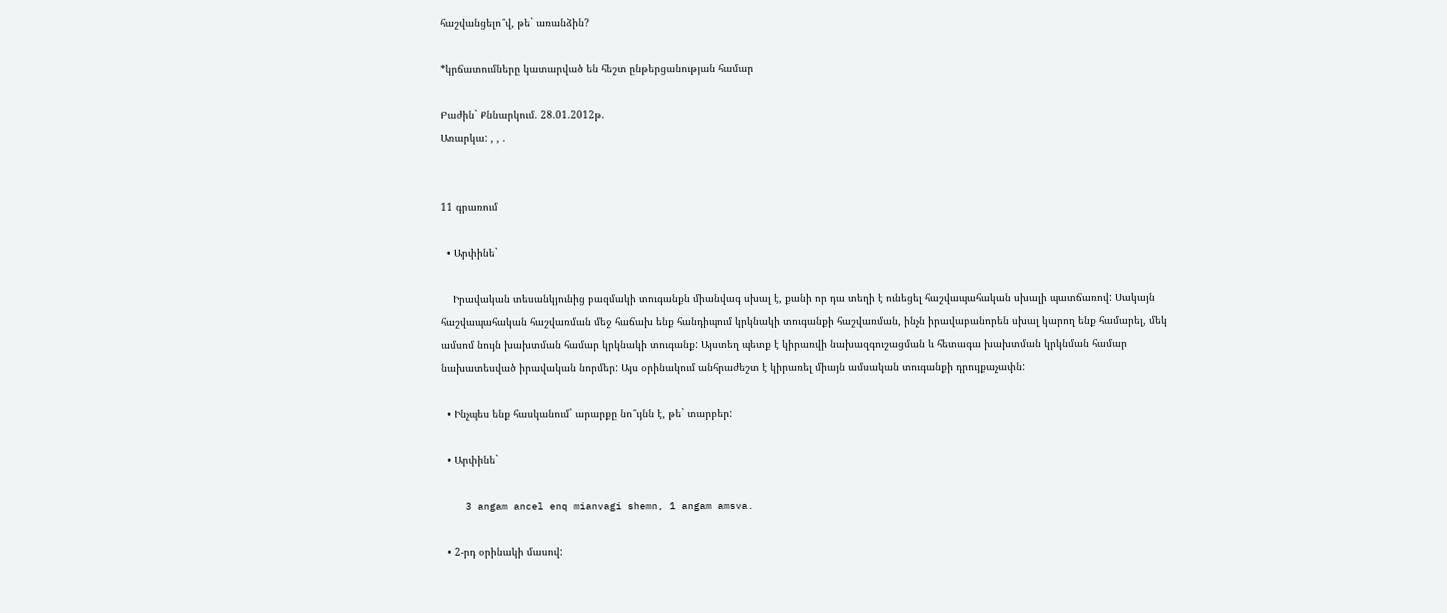հաշվանցելո՞վ, թե` առանձին?

*կրճատումները կատարված են հեշտ ընթերցանության համար

Բաժին` Քննարկում. 28.01.2012թ.
Առարկա: , , .


11 գրառում

  • Արփինե`

    Իրավական տեսանկյունից բազմակի տուգանքն միանվագ սխալ է, քանի որ դա տեղի է ունեցել հաշվապահական սխալի պատճառով: Սակայն հաշվապահական հաշվառման մեջ հաճախ ենք հանդիպում կրկնակի տուգանքի հաշվառման, ինչն իրավաբանորեն սխալ կարող ենք համարել, մեկ ամսոմ նույն խախտման համար կրկնակի տուգանք: Այստեղ պետք է կիրառվի նախազգուշացման և հետագա խախտման կրկնման համար նախատեսված իրավական նորմեր: Այս օրինակում անհրաժեշտ է կիրառել միայն ամսական տուգանքի դրույքաչափն:

  • Ինչպես ենք հասկանում` արարքը նո՞ւյնն է, թե` տարբեր:

  • Արփինե`

    3 angam ancel enq mianvagi shemn, 1 angam amsva.

  • 2-րդ օրինակի մասով: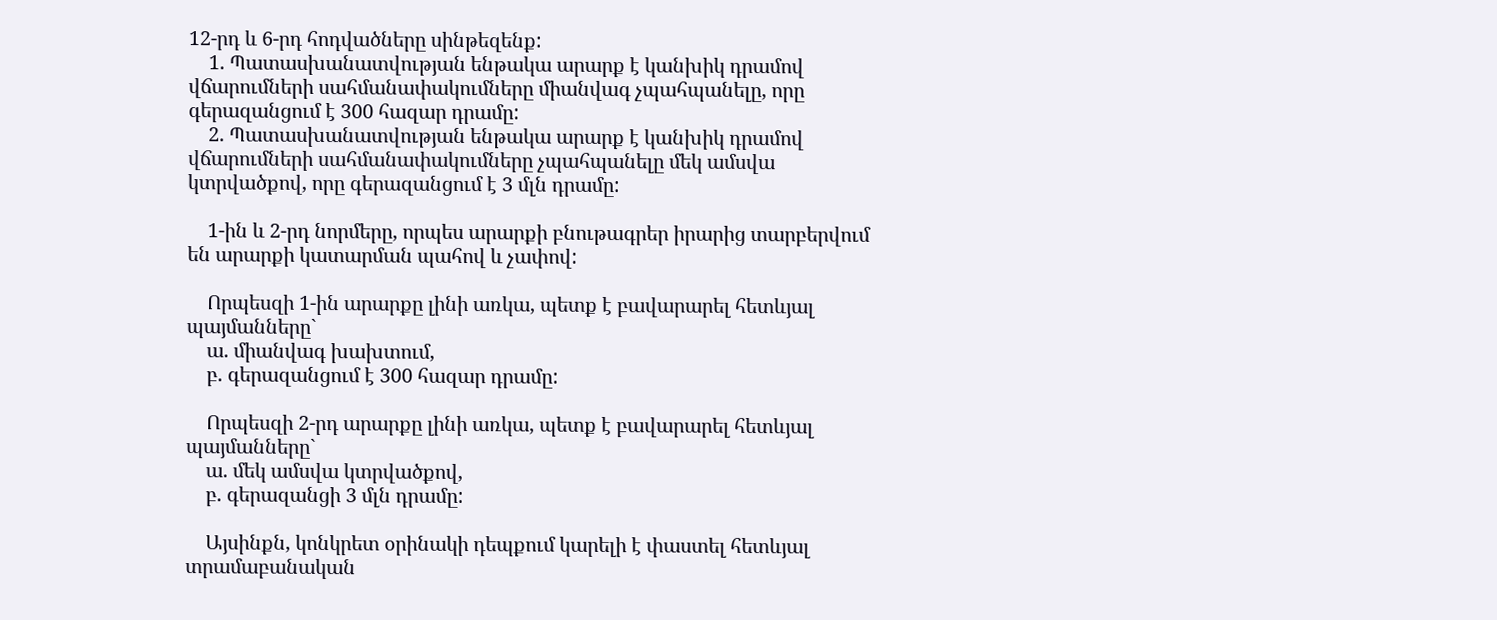12-րդ և 6-րդ հոդվածները սինթեզենք:
    1. Պատասխանատվության ենթակա արարք է կանխիկ դրամով վճարումների սահմանափակումները միանվագ չպահպանելը, որը գերազանցում է 300 հազար դրամը:
    2. Պատասխանատվության ենթակա արարք է կանխիկ դրամով վճարումների սահմանափակումները չպահպանելը մեկ ամսվա կտրվածքով, որը գերազանցում է 3 մլն դրամը:

    1-ին և 2-րդ նորմերը, որպես արարքի բնութագրեր իրարից տարբերվում են արարքի կատարման պահով և չափով:

    Որպեսզի 1-ին արարքը լինի առկա, պետք է բավարարել հետևյալ պայմանները`
    ա. միանվագ խախտում,
    բ. գերազանցում է 300 հազար դրամը:

    Որպեսզի 2-րդ արարքը լինի առկա, պետք է բավարարել հետևյալ պայմանները`
    ա. մեկ ամսվա կտրվածքով,
    բ. գերազանցի 3 մլն դրամը:

    Այսինքն, կոնկրետ օրինակի դեպքում կարելի է փաստել հետևյալ տրամաբանական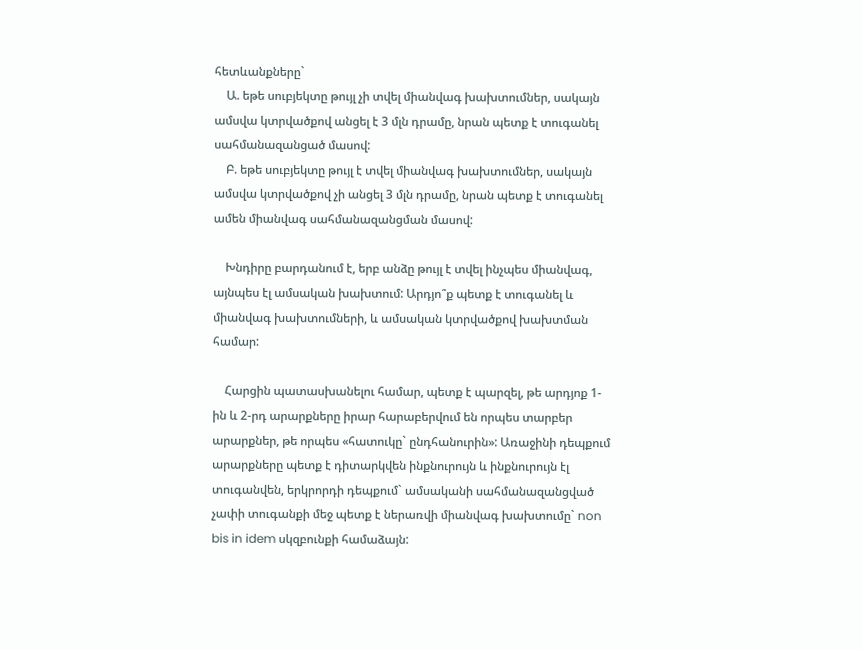հետևանքները`
    Ա. եթե սուբյեկտը թույլ չի տվել միանվագ խախտումներ, սակայն ամսվա կտրվածքով անցել է 3 մլն դրամը, նրան պետք է տուգանել սահմանազանցած մասով:
    Բ. եթե սուբյեկտը թույլ է տվել միանվագ խախտումներ, սակայն ամսվա կտրվածքով չի անցել 3 մլն դրամը, նրան պետք է տուգանել ամեն միանվագ սահմանազանցման մասով:

    Խնդիրը բարդանում է, երբ անձը թույլ է տվել ինչպես միանվագ, այնպես էլ ամսական խախտում: Արդյո՞ք պետք է տուգանել և միանվագ խախտումների, և ամսական կտրվածքով խախտման համար:

    Հարցին պատասխանելու համար, պետք է պարզել, թե արդյոք 1-ին և 2-րդ արարքները իրար հարաբերվում են որպես տարբեր արարքներ, թե որպես «հատուկը` ընդհանուրին»: Առաջինի դեպքում արարքները պետք է դիտարկվեն ինքնուրույն և ինքնուրույն էլ տուգանվեն, երկրորդի դեպքում` ամսականի սահմանազանցված չափի տուգանքի մեջ պետք է ներառվի միանվագ խախտումը` non bis in idem սկզբունքի համաձայն: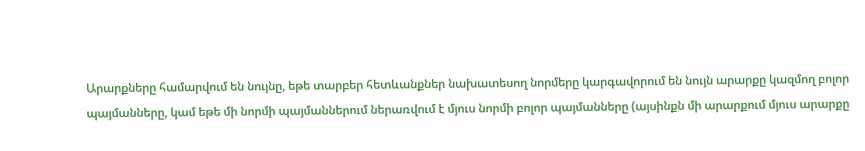Արարքները համարվում են նույնը, եթե տարբեր հետևանքներ նախատեսող նորմերը կարգավորում են նույն արարքը կազմող բոլոր պայմանները, կամ եթե մի նորմի պայմաններում ներառվում է մյուս նորմի բոլոր պայմանները (այսինքն մի արարքում մյուս արարքը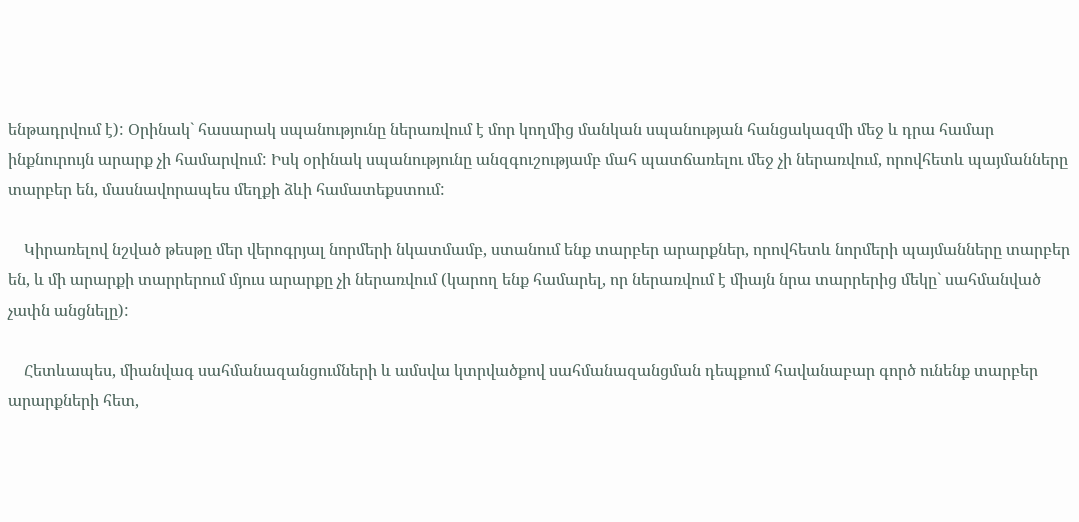ենթադրվում է): Օրինակ` հասարակ սպանությունը ներառվում է մոր կողմից մանկան սպանության հանցակազմի մեջ և դրա համար ինքնուրույն արարք չի համարվում: Իսկ օրինակ սպանությունը անզգուշությամբ մահ պատճառելու մեջ չի ներառվում, որովհետև պայմանները տարբեր են, մասնավորապես մեղքի ձևի համատեքստում:

    Կիրառելով նշված թեսթը մեր վերոգրյալ նորմերի նկատմամբ, ստանում ենք տարբեր արարքներ, որովհետև նորմերի պայմանները տարբեր են, և մի արարքի տարրերում մյուս արարքը չի ներառվում (կարող ենք համարել, որ ներառվում է միայն նրա տարրերից մեկը` սահմանված չափն անցնելը):

    Հետևապես, միանվագ սահմանազանցումների և ամսվա կտրվածքով սահմանազանցման դեպքում հավանաբար գործ ունենք տարբեր արարքների հետ,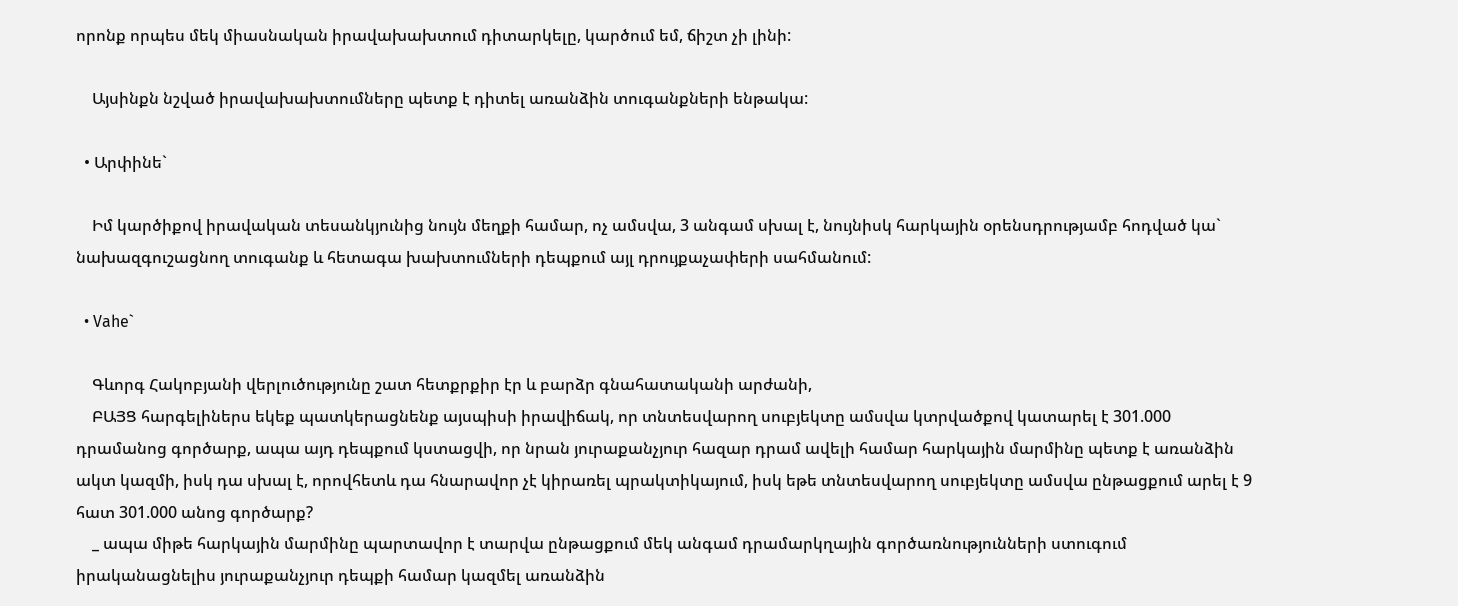որոնք որպես մեկ միասնական իրավախախտում դիտարկելը, կարծում եմ, ճիշտ չի լինի:

    Այսինքն նշված իրավախախտումները պետք է դիտել առանձին տուգանքների ենթակա:

  • Արփինե`

    Իմ կարծիքով իրավական տեսանկյունից նույն մեղքի համար, ոչ ամսվա, 3 անգամ սխալ է, նույնիսկ հարկային օրենսդրությամբ հոդված կա` նախազգուշացնող տուգանք և հետագա խախտումների դեպքում այլ դրույքաչափերի սահմանում:

  • Vahe`

    Գևորգ Հակոբյանի վերլուծությունը շատ հետքրքիր էր և բարձր գնահատականի արժանի,
    ԲԱՅՑ հարգելիներս եկեք պատկերացնենք այսպիսի իրավիճակ, որ տնտեսվարող սուբյեկտը ամսվա կտրվածքով կատարել է 301.000 դրամանոց գործարք, ապա այդ դեպքում կստացվի, որ նրան յուրաքանչյուր հազար դրամ ավելի համար հարկային մարմինը պետք է առանձին ակտ կազմի, իսկ դա սխալ է, որովհետև դա հնարավոր չէ կիրառել պրակտիկայում, իսկ եթե տնտեսվարող սուբյեկտը ամսվա ընթացքում արել է 9 հատ 301.000 անոց գործարք?
    _ ապա միթե հարկային մարմինը պարտավոր է տարվա ընթացքում մեկ անգամ դրամարկղային գործառնությունների ստուգում իրականացնելիս յուրաքանչյուր դեպքի համար կազմել առանձին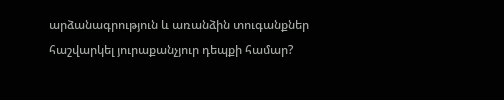արձանագրություն և առանձին տուգանքներ հաշվարկել յուրաքանչյուր դեպքի համար?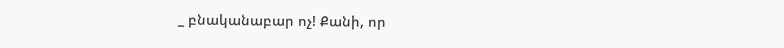_ բնականաբար ոչ! Քանի, որ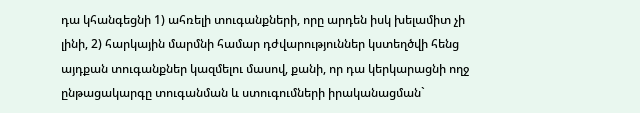դա կհանգեցնի 1) ահռելի տուգանքների, որը արդեն իսկ խելամիտ չի լինի, 2) հարկային մարմնի համար դժվարություններ կստեղծվի հենց այդքան տուգանքներ կազմելու մասով, քանի, որ դա կերկարացնի ողջ ընթացակարգը տուգանման և ստուգումների իրականացման`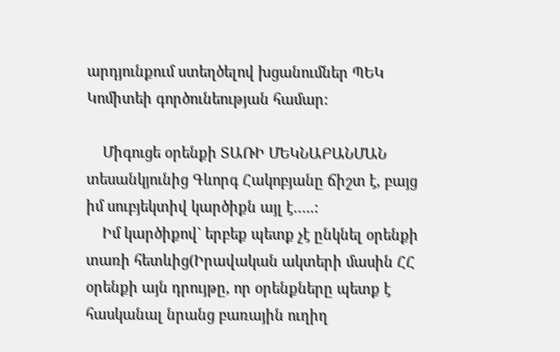արդյունքում ստեղծելով խցանումներ ՊԵԿ Կոմիտեի գործունեության համար:

    Միգուցե օրենքի ՏԱՌԻ ՄԵԿՆԱԲԱՆՄԱՆ տեսանկյունից Գևորգ Հակոբյանը ճիշտ է, բայց իմ սուբյեկտիվ կարծիքն այլ է…..:
    Իմ կարծիքով` երբեք պետք չէ ընկնել օրենքի տառի հետևից(Իրավական ակտերի մասին ՀՀ օրենքի այն դրույթը, որ օրենքները պետք է հասկանալ նրանց բառային ուղիղ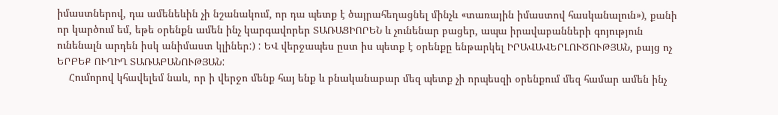իմաստներով, դա ամենեևին չի նշանակում, որ դա պետք է ծայրահեղացնել մինչև «տառային իմաստով հասկանալուն»), քանի որ կարծում եմ, եթե օրենքն ամեն ինչ կարգավորեր ՏԱՌԱՑԻՈՐԵՆ և չունենար բացեր, ապա իրավաբանների գոյություն ունենալն արդեն իսկ անիմաստ կլիներ:) : ԵՎ վերջապես ըստ իս պետք է օրենքը ենթարկել ԻՐԱՎԱՎԵՐԼՈՒԾՈՒԹՅԱՆ, բայց ոչ ԵՐԲԵՔ ՈՒՂԻՂ ՏԱՌԱԲԱՆՈՒԹՅԱՆ:
    Հումորով կհավելեմ նաև, որ ի վերջո մենք հայ ենք և բնականաբար մեզ պետք չի որպեսզի օրենքում մեզ համար ամեն ինչ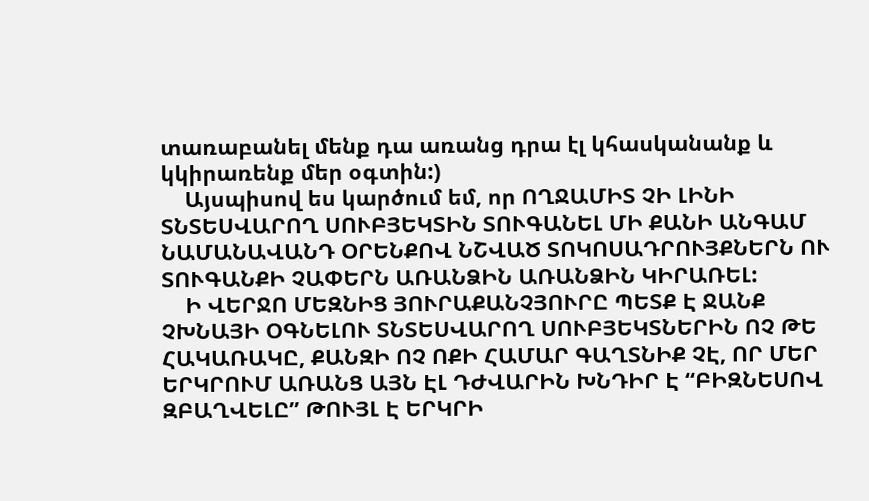տառաբանել մենք դա առանց դրա էլ կհասկանանք և կկիրառենք մեր օգտին:)
    Այսպիսով ես կարծում եմ, որ ՈՂՋԱՄԻՏ ՉԻ ԼԻՆԻ ՏՆՏԵՍՎԱՐՈՂ ՍՈՒԲՅԵԿՏԻՆ ՏՈՒԳԱՆԵԼ ՄԻ ՔԱՆԻ ԱՆԳԱՄ ՆԱՄԱՆԱՎԱՆԴ ՕՐԵՆՔՈՎ ՆՇՎԱԾ ՏՈԿՈՍԱԴՐՈՒՅՔՆԵՐՆ ՈՒ ՏՈՒԳԱՆՔԻ ՉԱՓԵՐՆ ԱՌԱՆՁԻՆ ԱՌԱՆՁԻՆ ԿԻՐԱՌԵԼ:
    Ի ՎԵՐՋՈ ՄԵԶՆԻՑ ՅՈՒՐԱՔԱՆՉՅՈՒՐԸ ՊԵՏՔ Է ՋԱՆՔ ՉԽՆԱՅԻ ՕԳՆԵԼՈՒ ՏՆՏԵՍՎԱՐՈՂ ՍՈՒԲՅԵԿՏՆԵՐԻՆ ՈՉ ԹԵ ՀԱԿԱՌԱԿԸ, ՔԱՆԶԻ ՈՉ ՈՔԻ ՀԱՄԱՐ ԳԱՂՏՆԻՔ ՉԷ, ՈՐ ՄԵՐ ԵՐԿՐՈՒՄ ԱՌԱՆՑ ԱՅՆ ԷԼ ԴԺՎԱՐԻՆ ԽՆԴԻՐ Է “ԲԻԶՆԵՍՈՎ ԶԲԱՂՎԵԼԸ” ԹՈՒՅԼ Է ԵՐԿՐԻ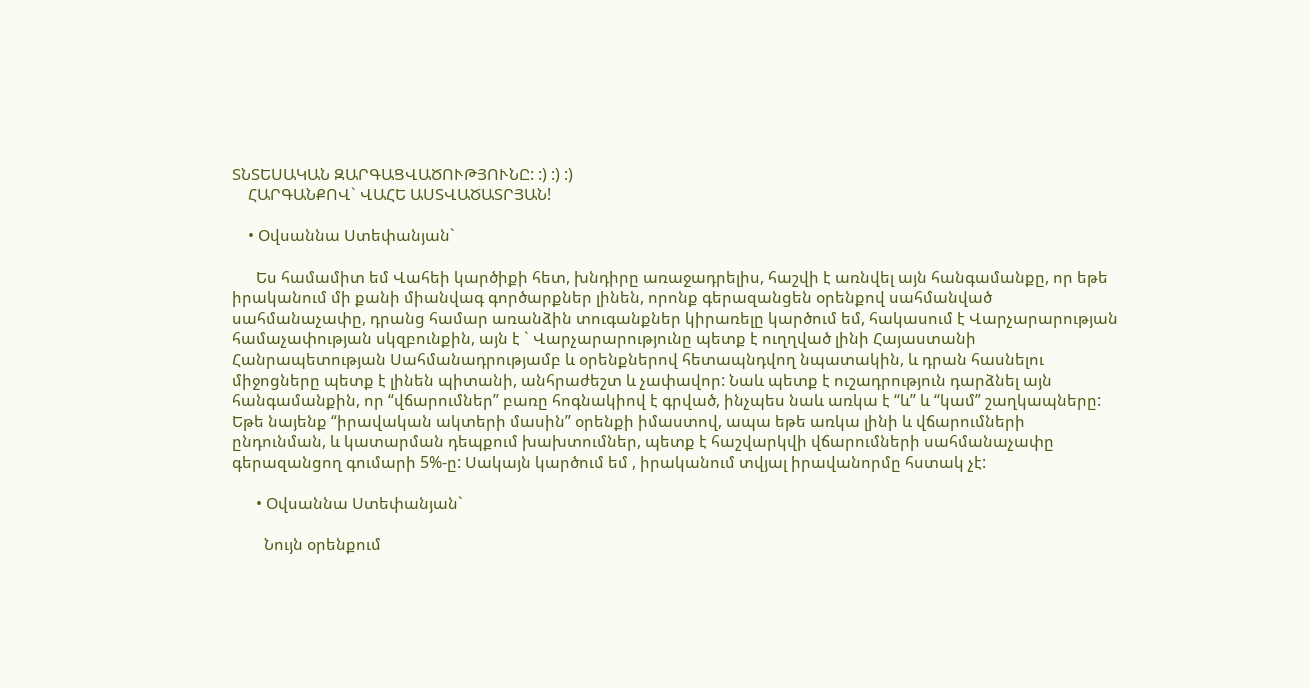ՏՆՏԵՍԱԿԱՆ ԶԱՐԳԱՑՎԱԾՈՒԹՅՈՒՆԸ: :) :) :)
    ՀԱՐԳԱՆՔՈՎ` ՎԱՀԵ ԱՍՏՎԱԾԱՏՐՅԱՆ!

    • Օվսաննա Ստեփանյան`

      Ես համամիտ եմ Վահեի կարծիքի հետ, խնդիրը առաջադրելիս, հաշվի է առնվել այն հանգամանքը, որ եթե իրականում մի քանի միանվագ գործարքներ լինեն, որոնք գերազանցեն օրենքով սահմանված սահմանաչափը, դրանց համար առանձին տուգանքներ կիրառելը կարծում եմ, հակասում է Վարչարարության համաչափության սկզբունքին, այն է ` Վարչարարությունը պետք է ուղղված լինի Հայաստանի Հանրապետության Սահմանադրությամբ և օրենքներով հետապնդվող նպատակին, և դրան հասնելու միջոցները պետք է լինեն պիտանի, անհրաժեշտ և չափավոր: Նաև պետք է ուշադրություն դարձնել այն հանգամանքին, որ “վճարումներ” բառը հոգնակիով է գրված, ինչպես նաև առկա է “և” և “կամ” շաղկապները: Եթե նայենք “իրավական ակտերի մասին” օրենքի իմաստով, ապա եթե առկա լինի և վճարումների ընդունման, և կատարման դեպքում խախտումներ, պետք է հաշվարկվի վճարումների սահմանաչափը գերազանցող գումարի 5%-ը: Սակայն կարծում եմ , իրականում տվյալ իրավանորմը հստակ չէ:

      • Օվսաննա Ստեփանյան`

        Նույն օրենքում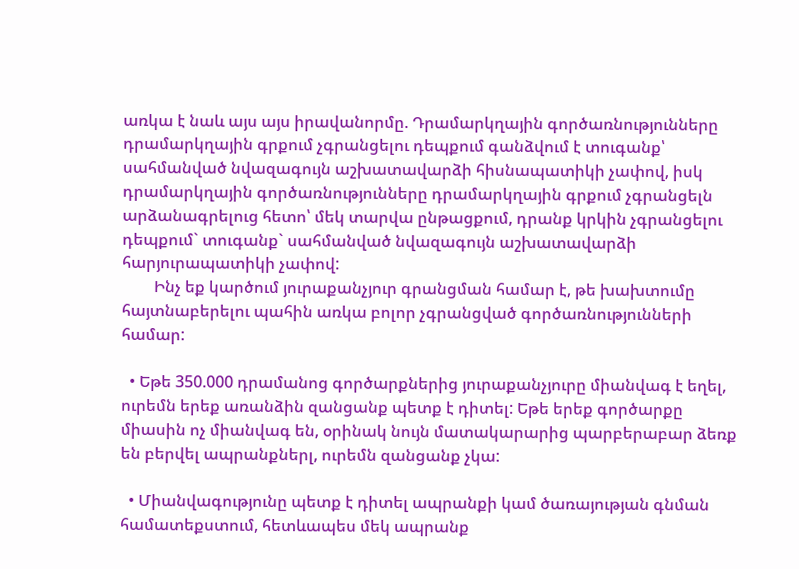առկա է նաև այս այս իրավանորմը. Դրամարկղային գործառնությունները դրամարկղային գրքում չգրանցելու դեպքում գանձվում է տուգանք՝ սահմանված նվազագույն աշխատավարձի հիսնապատիկի չափով, իսկ դրամարկղային գործառնությունները դրամարկղային գրքում չգրանցելն արձանագրելուց հետո՝ մեկ տարվա ընթացքում, դրանք կրկին չգրանցելու դեպքում` տուգանք` սահմանված նվազագույն աշխատավարձի հարյուրապատիկի չափով:
        Ինչ եք կարծում յուրաքանչյուր գրանցման համար է, թե խախտումը հայտնաբերելու պահին առկա բոլոր չգրանցված գործառնությունների համար:

  • Եթե 350.000 դրամանոց գործարքներից յուրաքանչյուրը միանվագ է եղել, ուրեմն երեք առանձին զանցանք պետք է դիտել: Եթե երեք գործարքը միասին ոչ միանվագ են, օրինակ նույն մատակարարից պարբերաբար ձեռք են բերվել ապրանքներլ, ուրեմն զանցանք չկա:

  • Միանվագությունը պետք է դիտել ապրանքի կամ ծառայության գնման համատեքստում, հետևապես մեկ ապրանք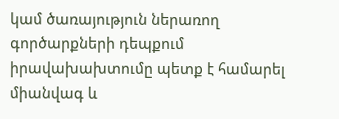կամ ծառայություն ներառող գործարքների դեպքում իրավախախտումը պետք է համարել միանվագ և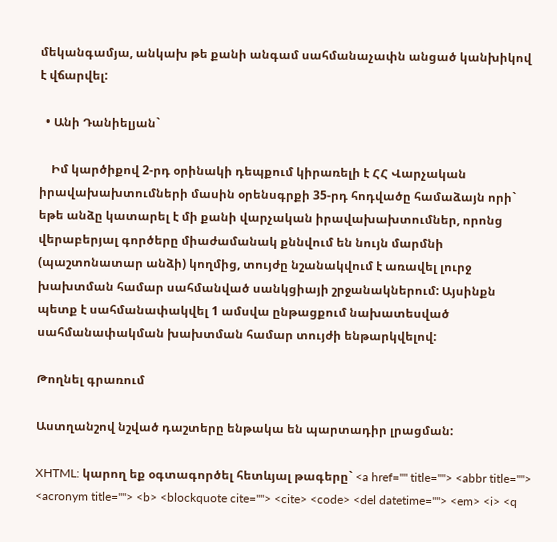մեկանգամյա, անկախ թե քանի անգամ սահմանաչափն անցած կանխիկով է վճարվել:

  • Անի Դանիելյան`

    Իմ կարծիքով 2-րդ օրինակի դեպքում կիրառելի է ՀՀ Վարչական իրավախախտումների մասին օրենսգրքի 35-րդ հոդվածը համաձայն որի` եթե անձը կատարել է մի քանի վարչական իրավախախտումներ, որոնց վերաբերյալ գործերը միաժամանակ քննվում են նույն մարմնի (պաշտոնատար անձի) կողմից, տույժը նշանակվում է առավել լուրջ խախտման համար սահմանված սանկցիայի շրջանակներում: Այսինքն պետք է սահմանափակվել 1 ամսվա ընթացքում նախատեսված սահմանափակման խախտման համար տույժի ենթարկվելով:

Թողնել գրառում

Աստղանշով նշված դաշտերը ենթակա են պարտադիր լրացման:

XHTML: կարող եք օգտագործել հետևյալ թագերը` <a href="" title=""> <abbr title=""> <acronym title=""> <b> <blockquote cite=""> <cite> <code> <del datetime=""> <em> <i> <q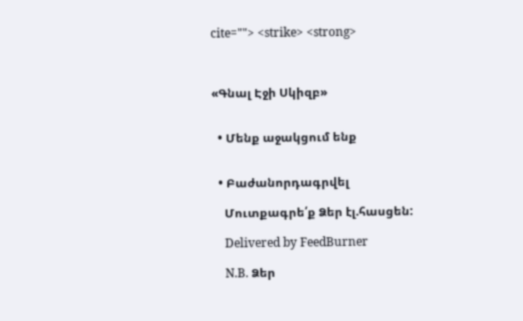cite=""> <strike> <strong>



«Գնալ Էջի Սկիզբ»


  • Մենք աջակցում ենք


  • Բաժանորդագրվել

    Մուտքագրե՛ք Ձեր էլ.հասցեն:

    Delivered by FeedBurner

    N.B. Ձեր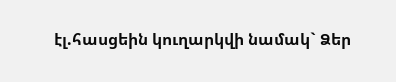էլ.հասցեին կուղարկվի նամակ` Ձեր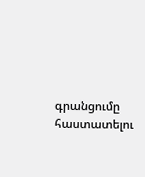գրանցումը հաստատելու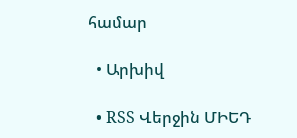համար

  • Արխիվ

  • RSS Վերջին ՄԻԵԴ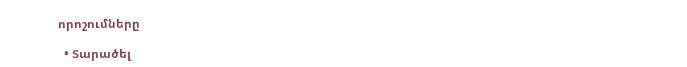որոշումները

  • Տարածել